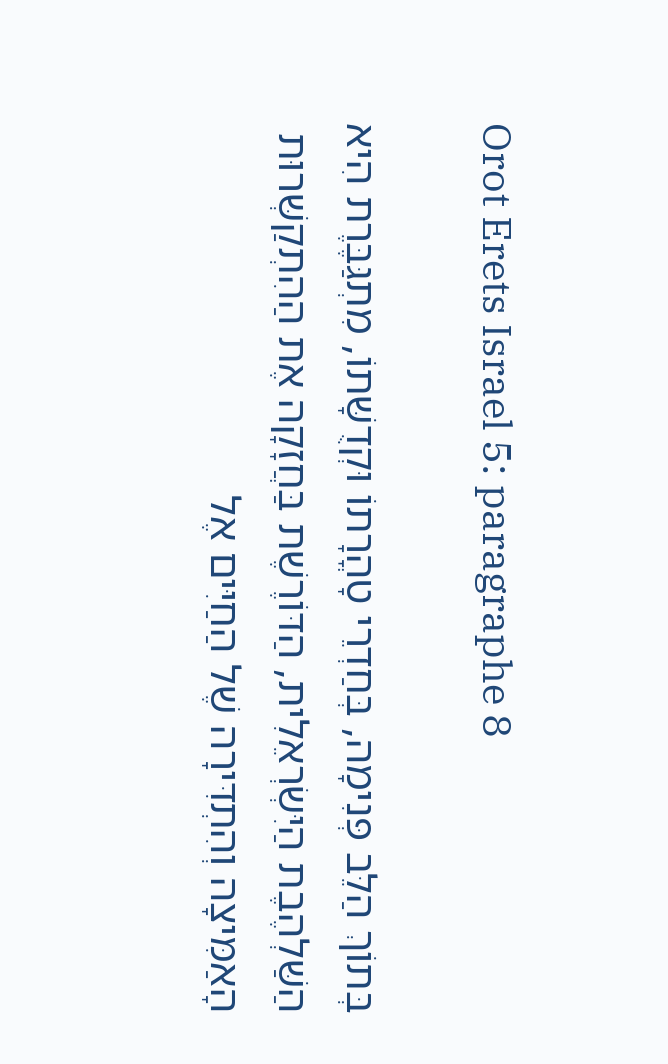Orot Erets Israel 5: paragraphe 8

בְּתוֹךְ הַלֵּב פְּנִימָה, בְּחַדְרֵי טָהֳרָתוֹ וּקְדֻשָּׁתוֹ, מִתְגַּבֶּרֶת הִיא הַשַּׁלְהֶבֶת הַיִּשְׂרְאֵלִית, הַדּוֹרֶשֶׁת בַּחֲזָקָה אֶת הַהִתְקַשְּׁרוּת הָאַמִּיצָה וְהִתְדִּירָה שֶׁל הַחַיִּים אֶל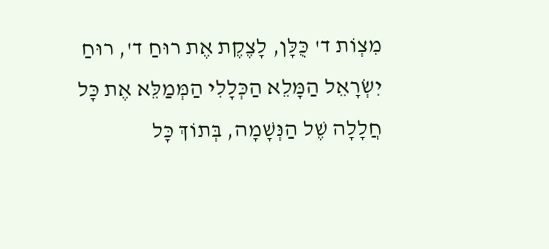מִצְוֹת ד' כֻּלָּן, לָצֶקֶת אֶת רוּחַ ד', רוּחַ יִשְׂרָאֵל הַמָּלֵא הַכְּלָלִי הַמְּמַלֵּא אֶת כָּל חֲלָלָה שֶׁל הַנְּשָׁמָה, בְּתוֹךְ כָּל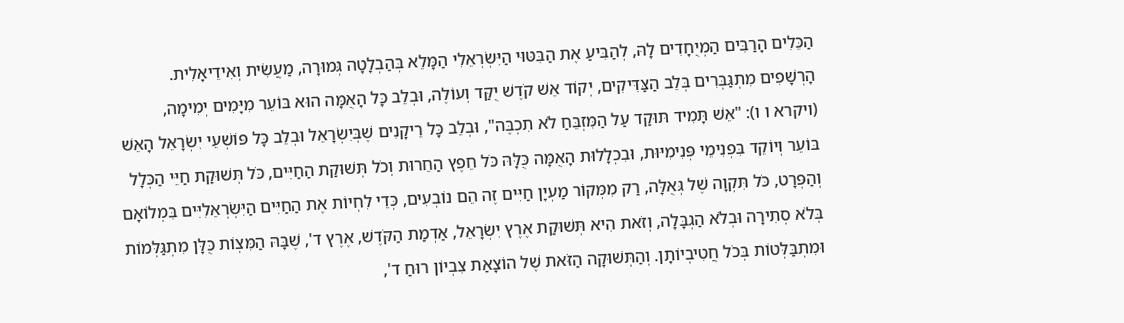הַכֵּלִים הָרַבִּים הַמְיֻחָדִים לָהּ, לְהַבִּיעַ אֶת הַבִּטּוּי הַיִּשְׂרְאֵלִי הַמָּלֵא בְּהַבְלָטָה גְּמוּרָה, מַעֲשִׂית וְאִידֵיאָלִית. הָרְשָׁפִים מִתְגַּבְּרִים בְּלֵב הַצַּדִּיקִים, יְקוֹד אֵשׁ קֹדֶשׁ יֻקַּד וְעוֹלֶה, וּבְלֵב כָּל הָאֻמָּה הוּא בּוֹעֵר מִיָּמִים יְמִימָה, (ויקרא ו ו): "אֵשׁ תָּמִיד תּוּקַד עַל הַמִּזְבֵּחַ לֹא תִכְבֶּה", וּבְלֵב כָּל רֵיקָנִים שֶׁבְּיִשְׂרָאֵל וּבְלֵב כָּל פּוֹשְׁעֵי יִשְׂרָאֵל הָאֵשׁ בּוֹעֵר וְיוֹקֵד בִּפְנִימֵי פְּנִימִיּוּת, וּבִכְלָלוּת הָאֻמָּה כֻּלָּהּ כֹּל חֵפֶץ הַחֵרוּת וְכֹל תְּשׁוּקַת הַחַיִּים, כֹּל תְּשׁוּקַת חַיֵּי הַכְּלָל וְהַפְּרָט, כֹּל תִּקְוָה שֶׁל גְּאֻלָּה, רַק מִמְּקוֹר מַעְיָן חַיִּים זֶה הֵם נוֹבְעִים, כְּדֵי לִחְיוֹת אֶת הַחַיִּים הַיִּשְׂרְאֵלִיִּים בִּמְלוֹאָם בְּלֹא סְתִירָה וּבְלֹא הַגְבָּלָה, וְזֹאת הִיא תְּשׁוּקַת אֶרֶץ יִשְׂרָאֵל, אַדְמַת הַקֹּדֶשׁ, אֶרֶץ ד', שֶׁבָּהּ הַמִּצְוֹת כֻּלָּן מִתְגַּלְּמוֹת וּמִתְבַּלְּטוֹת בְּכֹל חֲטִיבְיוֹתָן. וְהַתְּשׁוּקָה הַזֹּאת שֶׁל הוֹצָאַת צִבְיוֹן רוּחַ ד',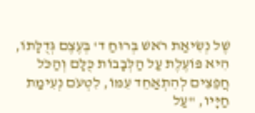שֶׁל נְשִׂיאַת רֹאשׁ בְּרוּחַ ד' בְּעֶצֶם גְּדֻלָּתוֹ, הִיא פּוֹעֶלֶת עַל הַלְּבָבוֹת כֻּלָּם וְהַכֹּל חֲפֵצִים לְהִתְאַחֵד עִמּוֹ, לִטְעֹם נְעִימַת חַיָּיו, "עַל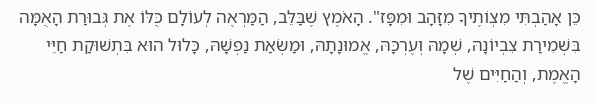כֵּן אָהַבְתִּי מִצְוֹתֶיךָ מִזָּהָב וּמִפָּז". הָאֹמֶץ שֶׁבַּלֵּב, הַמַּרְאֶה לְעוֹלָם כֻּלּוֹ אֶת גְּבוּרַת הָאֻמָּה בִּשְׁמִירַת צִבְיוֹנָהּ, שְׁמָהּ וְעֶרְכָּהּ, אֱמוּנָתָהּ, וּמַשְׂאַת נַפְשָׁהּ, כָּלוּל הוּא בִּתְשׁוּקַת חַיֵּי הָאֱמֶת, וְהַחַיִּים שֶׁל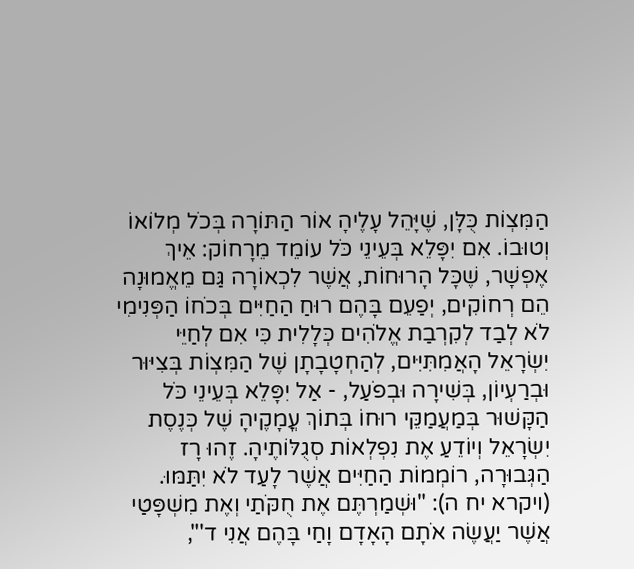הַמִּצְוֹת כֻּלָּן, שֶׁיָּהֵל עָלֶיהָ אוֹר הַתּוֹרָה בְּכֹל מְלוֹאוֹ וְטוּבוֹ. אִם יִפָּלֵא בְּעֵינֵי כֹּל עוֹמֵד מֵרָחוֹק: אֵיךְ אֶפְשָׁר, שֶׁכָּל הָרוּחוֹת, אֲשֶׁר לִכְאוֹרָה גַּם מֵאֱמוּנָה הֵם רְחוֹקִים, יְפַעֵם בָּהֶם רוּחַ הַחַיִּים בְּכֹחוֹ הַפְּנִימִי לֹא לְבַד לְקִרְבַת אֱלֹהִים כְּלָלִית כִּי אִם לְחַיֵּי יִשְׂרָאֵל הָאֲמִתִּיִּים, לְהַחְטָבָתָן שֶׁל הַמִּצְוֹת בְּצִיּוּר וּבְרַעְיוֹן, בְּשִׁירָה וּבְפֹעַל, - אַל יִפָּלֵא בְּעֵינֵי כֹּל הַקָּשׁוּר בְּמַעֲמַקֵּי רוּחוֹ בְּתוֹךְ עֳמָקֶיהָ שֶׁל כְּנֶסֶת יִשְׂרָאֵל וְיוֹדֵעַ אֶת נִפְלְאוֹת סְגֻלּוֹתֶיהָ. זֶהוּ רָז הַגְּבוּרָה, רוֹמְמוֹת הַחַיִּים אֲשֶׁר לָעַד לֹא יִתַּמּוּ. (ויקרא יח ה): "וּשְׁמַרְתֶּם אֶת חֻקֹּתַי וְאֶת מִשְׁפָּטַי אֲשֶׁר יַעֲשֶׂה אֹתָם הָאָדָם וָחַי בָּהֶם אֲנִי ד'",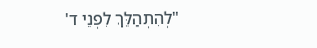"לְהִתְהַלֵּךְ לִפְנֵי ד'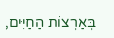בְּאַרְצוֹת הַחַיִּים,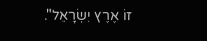זוֹ אֶרֶץ יִשְׂרָאֵל".